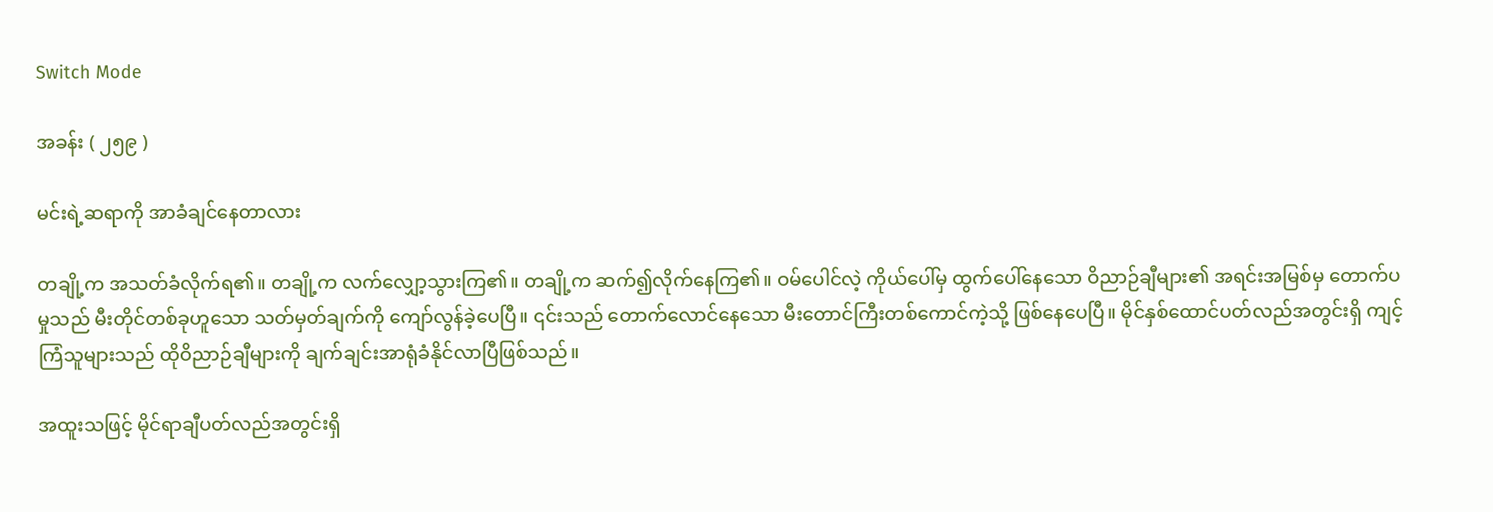Switch Mode

အခန်း ( ၂၅၉ )

မင်းရဲ့ဆရာကို အာခံချင်နေတာလား

တချို့က အသတ်ခံလိုက်ရ၏။ တချို့က လက်လျှော့သွားကြ၏။ တချို့က ဆက်၍လိုက်နေကြ၏။ ဝမ်ပေါင်လဲ့ ကိုယ်ပေါ်မှ ထွက်ပေါ်နေသော ဝိညာဉ်ချီများ၏ အရင်းအမြစ်မှ တောက်ပမှုသည် မီးတိုင်တစ်ခုဟူသော သတ်မှတ်ချက်ကို ကျော်လွန်ခဲ့ပေပြီ။ ၎င်းသည် တောက်လောင်နေသော မီးတောင်ကြီးတစ်ကောင်ကဲ့သို့ ဖြစ်နေပေပြီ။ မိုင်နှစ်ထောင်ပတ်လည်အတွင်းရှိ ကျင့်ကြံသူများသည် ထိုဝိညာဉ်ချီများကို ချက်ချင်းအာရုံခံနိုင်လာပြီဖြစ်သည်။

အထူးသဖြင့် မိုင်ရာချီပတ်လည်အတွင်းရှိ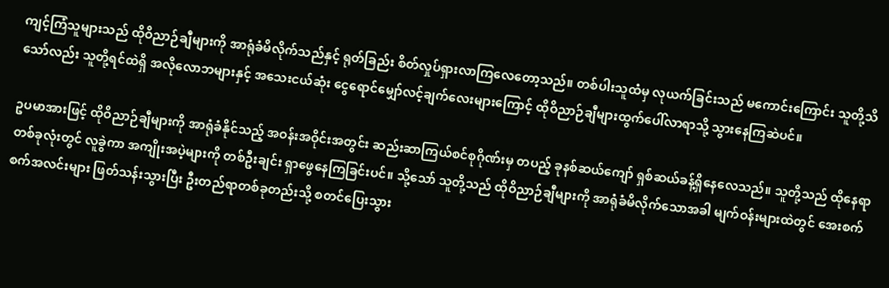ကျင့်ကြံသူများသည် ထိုဝိညာဉ်ချီများကို အာရုံခံမိလိုက်သည်နှင့် ရုတ်ခြည်း စိတ်လှုပ်ရှားလာကြလေတော့သည်။ တစ်ပါးသူထံမှ လုယက်ခြင်းသည် မကောင်းကြောင်း သူတို့သိသော်လည်း သူတို့ရင်ထဲရှိ အလိုလောဘများနှင့် အသေးငယ်ဆုံး ‌ငွေရောင်မျှော်လင့်ချက်လေးများကြောင့် ထိုဝိညာဉ်ချီများထွက်ပေါ်လာရာသို့ သွားနေကြဆဲပင်။

ဥပမာအားဖြင့် ထိုဝိညာဉ်ချီများကို အာရုံခံနိုင်သည့် အဝန်းအဝိုင်းအတွင်း ဆည်းဆာကြယ်စင်စုဂိုဏ်းမှ တပည့် ခုနစ်ဆယ်ကျော် ရှစ်ဆယ်ခန့်ရှိနေလေသည်။ သူတို့သည် ထိုနေရာတစ်ခုလုံးတွင် လူခွဲကာ အကျိုးအပဲ့များကို တစ်ဦးချင်း ရှာဖွေနေကြခြင်းပင်။ သို့သော် သူတို့သည် ထိုဝိညာဉ်ချီများကို အာရုံခံမိလိုက်သောအခါ မျက်ဝန်းများထဲတွင် အေးစက်စက်အလင်းများ ဖြတ်သန်းသွားပြီး ဦးတည်ရာတစ်ခုတည်းသို့ စတင်ပြေးသွား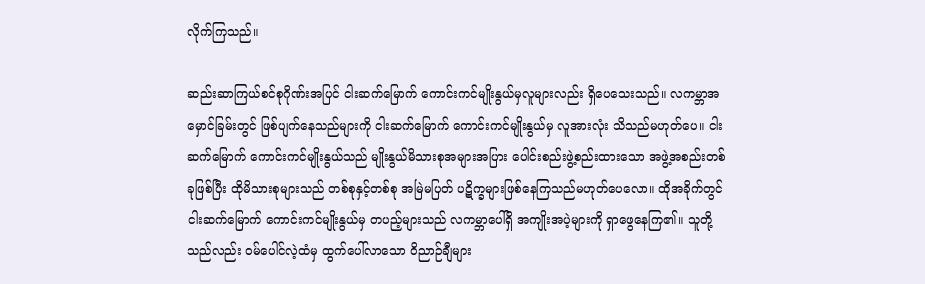လိုက်ကြသည်။

ဆည်းဆာကြယ်စင်စုဂိုဏ်းအပြင် ငါးဆက်မြောက် ကောင်းကင်မျိုးနွယ်မှလူများလည်း ရှိပေသေးသည်။ လကမ္ဘာအမှောင်ခြမ်းတွင် ဖြစ်ပျက်နေသည်များကို ငါးဆက်မြောက် ကောင်းကင်မျိုးနွယ်မှ လူအားလုံး သိသည်မဟုတ်ပေ။ ငါးဆက်မြောက် ကောင်းကင်မျိုးနွယ်သည် မျိုးနွယ်မိသားစုအများအပြား ပေါင်းစည်းဖွဲ့စည်းထားသော အဖွဲ့အစည်းတစ်ခုဖြစ်ပြီး ထိုမိသားစုများသည် တစ်စုနှင့်တစ်စု အမြဲမပြတ် ပဋိက္ခများဖြစ်နေကြသည်မဟုတ်ပေလော။ ထိုအခိုက်တွင် ငါးဆက်မြောက် ကောင်းကင်မျိုးနွယ်မှ တပည့်များသည် လကမ္ဘာပေါ်ရှိ အကျိုးအပဲ့များကို ရှာဖွေနေကြ၏။ သူတို့သည်လည်း ဝမ်ပေါင်လဲ့ထံမှ ထွက်ပေါ်လာသော ဝိညာဉ်ချီများ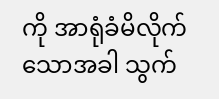ကို အာရုံခံမိလိုက်သောအခါ သွက်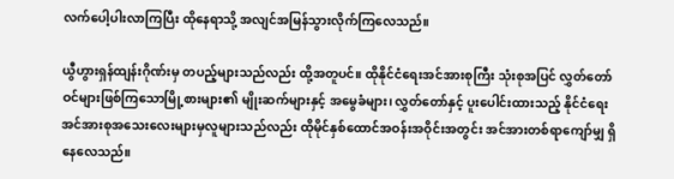လက်ပေါ့ပါးလာကြပြီး ထိုနေရာသို့ အလျင်အမြန်သွားလိုက်ကြလေသည်။

ယွီဟွားရှန်ထျန်းဂိုဏ်းမှ တပည့်များသည်လည်း ထို့အတူပင်။ ထိုနိုင်ငံရေးအင်အားစုကြီး သုံးစုအပြင် လွှတ်တော်ဝင်များဖြစ်ကြသောမြို့စားများ၏ မျိုးဆက်များနှင့် အမွေခံများ၊ လွှတ်တော်နှင့် ပူးပေါင်းထားသည့် နိုင်ငံရေးအင်အားစုအသေးလေးများမှလူများသည်လည်း ထိုမိုင်နှစ်ထောင်အဝန်းအဝိုင်းအတွင်း အင်အားတစ်ရာကျော်မျှ ရှိနေလေသည်။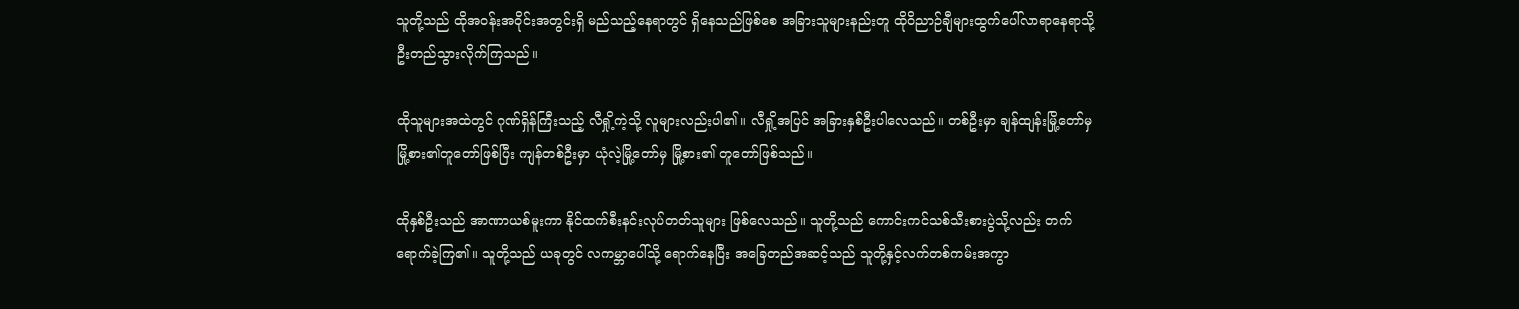သူတို့သည် ထိုအဝန်းအဝိုင်းအတွင်းရှိ မည်သည့်နေရာတွင် ရှိနေသည်ဖြစ်စေ အခြားသူများနည်းတူ ထိုဝိညာဉ်ချီများထွက်ပေါ်လာရာနေရာသို့ ဦးတည်သွားလိုက်ကြသည်။

ထိုသူများအထဲတွင် ဂုဏ်ရှိန်ကြီးသည့် လီရှို့ကဲ့သို့ လူများလည်းပါ၏။ လီရှို့အပြင် အခြားနှစ်ဦးပါလေသည်။ တစ်ဦးမှာ ချန်ထျန်းမြို့တော်မှ မြို့စား၏တူတော်ဖြစ်ပြီး ကျန်တစ်ဦးမှာ ယုံလဲ့မြို့တော်မှ မြို့စား၏ တူတော်ဖြစ်သည်။

ထိုနှစ်ဦးသည် အာဏာယစ်မူးကာ နိုင်ထက်စီးနင်းလုပ်တတ်သူများ ဖြစ်လေသည်။ သူတို့သည် ကောင်းကင်သစ်သီးစားပွဲသို့လည်း တက်ရောက်ခဲ့ကြ၏။ သူတို့သည် ယခုတွင် လကမ္ဘာပေါ်သို့ ရောက်နေပြီး အခြေတည်အဆင့်သည် သူတို့နှင့်လက်တစ်ကမ်းအကွာ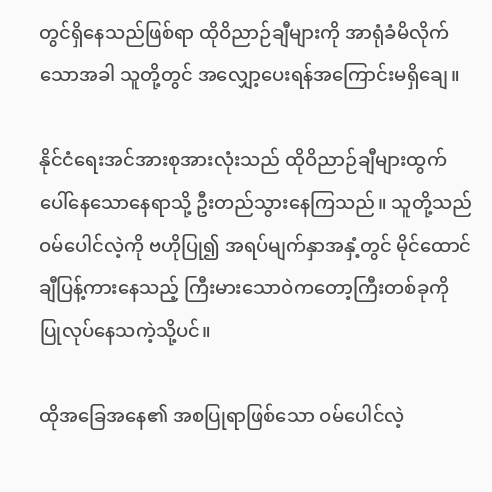တွင်ရှိနေသည်ဖြစ်ရာ ထိုဝိညာဉ်ချီများကို အာရုံခံမိလိုက်သောအခါ သူတို့တွင် အလျှော့ပေးရန်အကြောင်းမရှိချေ။

နိုင်ငံရေးအင်အားစုအားလုံးသည် ထိုဝိညာဉ်ချီများထွက်ပေါ်နေသောနေရာသို့ ဦးတည်သွားနေကြသည်။ သူတို့သည် ဝမ်ပေါင်လဲ့ကို ဗဟိုပြု၍ အရပ်မျက်နှာအနှံ့တွင် မိုင်ထောင်ချီပြန့်ကားနေသည့် ကြီးမားသောဝဲကတော့ကြီးတစ်ခုကို ပြုလုပ်နေသကဲ့သို့ပင်။

ထိုအခြေအနေ၏ အစပြုရာဖြစ်သော ဝမ်ပေါင်လဲ့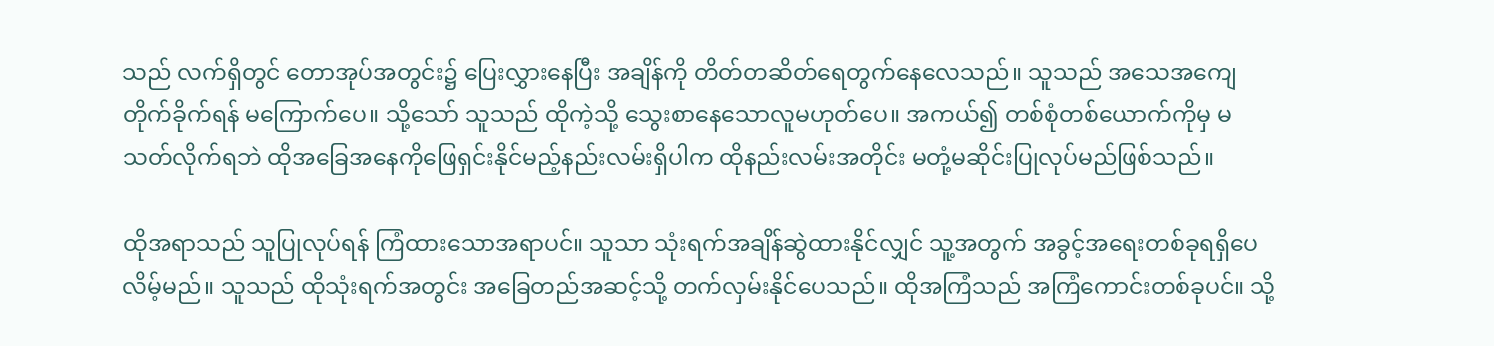သည် လက်ရှိတွင် တောအုပ်အတွင်း၌ ပြေးလွှားနေပြီး အချိန်ကို တိတ်တဆိတ်ရေတွက်နေလေသည်။ သူသည် အသေအကျေတိုက်ခိုက်ရန် မကြောက်ပေ။ သို့သော် သူသည် ထိုကဲ့သို့ သွေးစာနေသောလူမဟုတ်ပေ။ အကယ်၍ တစ်စုံတစ်ယောက်ကိုမှ မသတ်လိုက်ရဘဲ ထိုအခြေအနေကိုဖြေရှင်းနိုင်မည့်နည်းလမ်းရှိပါက ထိုနည်းလမ်းအတိုင်း မတုံ့မဆိုင်းပြုလုပ်မည်ဖြစ်သည်။

ထိုအရာသည် သူပြုလုပ်ရန် ကြံထားသောအရာပင်။ သူသာ သုံးရက်အချိန်ဆွဲထားနိုင်လျှင် သူ့အတွက် အခွင့်အရေးတစ်ခုရရှိပေလိမ့်မည်။ သူသည် ထိုသုံးရက်အတွင်း အခြေတည်အဆင့်သို့ တက်လှမ်းနိုင်ပေသည်။ ထိုအကြံသည် အကြံကောင်းတစ်ခုပင်။ သို့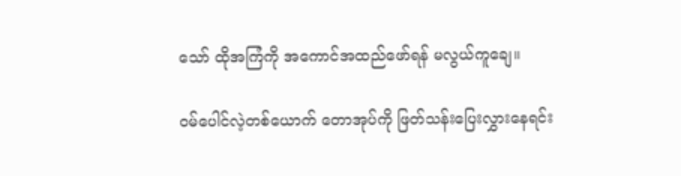သော် ထိုအကြံကို အကောင်အထည်ဖော်ရန် မလွယ်ကူချေ။

ဝမ်ပေါင်လဲ့တစ်ယောက် တောအုပ်ကို ဖြတ်သန်းပြေးလွှားနေရင်း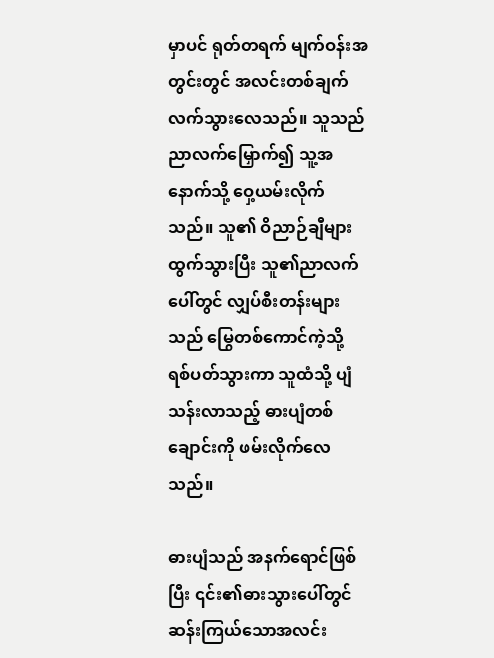မှာပင် ရုတ်တရက် မျက်ဝန်းအတွင်းတွင် အလင်းတစ်ချက်လက်သွားလေသည်။ သူသည် ညာလက်မြှောက်၍ သူ့အနောက်သို့ ဝှေ့ယမ်းလိုက်သည်။ သူ၏ ဝိညာဉ်ချီများထွက်သွားပြီး သူ၏ညာလက်ပေါ်တွင် လျှပ်စီးတန်းများသည် မြွေတစ်ကောင်ကဲ့သို့ ရစ်ပတ်သွားကာ သူထံသို့ ပျံသန်းလာသည့် ဓားပျံတစ်ချောင်းကို ဖမ်းလိုက်လေသည်။

ဓားပျံသည် အနက်ရောင်ဖြစ်ပြီး ၎င်း၏ဓားသွားပေါ်တွင် ဆန်းကြယ်သောအလင်း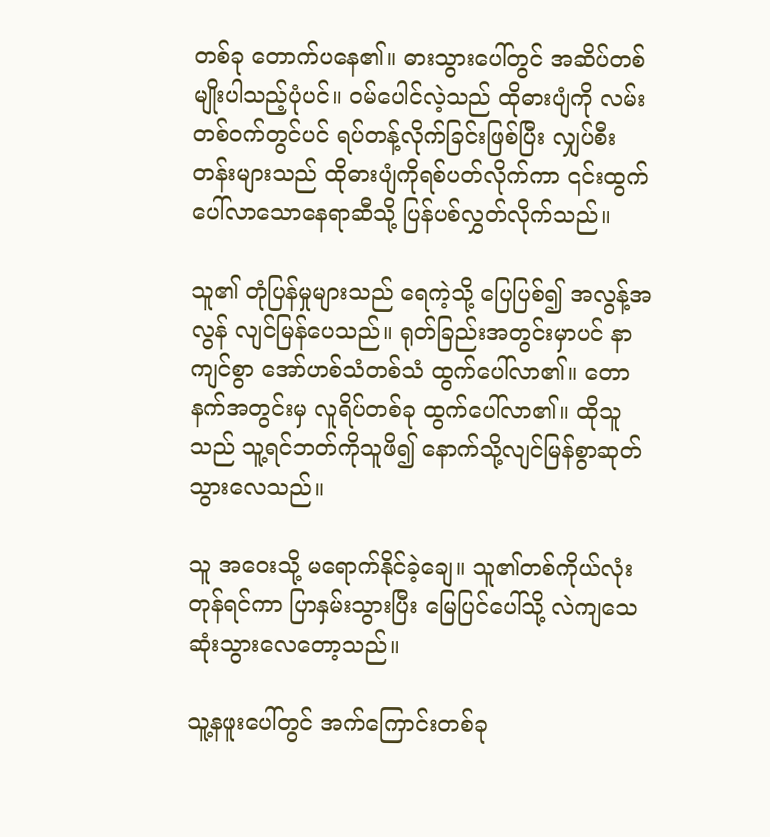တစ်ခု တောက်ပနေ၏။ ဓားသွားပေါ်တွင် အဆိပ်တစ်မျိုးပါသည့်ပုံပင်။ ဝမ်ပေါင်လဲ့သည် ထိုဓားပျံကို လမ်းတစ်ဝက်တွင်ပင် ရပ်တန့်လိုက်ခြင်းဖြစ်ပြီး လျှပ်စီးတန်းများသည် ထိုဓားပျံကိုရစ်ပတ်လိုက်ကာ ၎င်းထွက်ပေါ်လာသော‌နေရာဆီသို့ ပြန်ပစ်လွှတ်လိုက်သည်။

သူ၏ တုံပြန်မှုများသည် ရေကဲ့သို့ ပြေပြစ်၍ အလွန့်အလွန် လျင်မြန်ပေသည်။ ရုတ်ခြည်းအတွင်းမှာပင် နာကျင်စွာ အော်ဟစ်သံတစ်သံ ထွက်ပေါ်လာ၏။ တောနက်အတွင်းမှ လူရိပ်တစ်ခု ထွက်ပေါ်လာ၏။ ထိုသူသည် သူ့ရင်ဘတ်ကိုသူဖိ၍ နောက်သို့လျင်မြန်စွာဆုတ်သွားလေသည်။

သူ အဝေးသို့ မရောက်နိုင်ခဲ့ချေ။ သူ၏တစ်ကိုယ်လုံးတုန်ရင်ကာ ပြာနှမ်းသွားပြီး မြေပြင်ပေါ်သို့ လဲကျသေဆုံးသွားလေတော့သည်။

သူ့နဖူးပေါ်တွင် အက်ကြောင်းတစ်ခု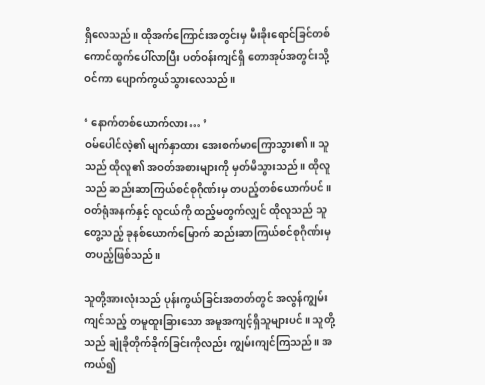ရှိလေသည်။ ထိုအက်ကြောင်းအတွင်းမှ မီးခိုးရောင်ခြင်တစ်ကောင်ထွက်ပေါ်လာပြီး ပတ်ဝန်းကျင်ရှိ တောအုပ်အတွင်းသို့ဝင်ကာ ပျောက်ကွယ်သွားလေသည်။

‘ နောက်တစ်ယောက်လား… ’
ဝမ်ပေါင်လဲ့၏ မျက်နှာထား အေးစက်မာကြောသွား၏။ သူသည် ထိုလူ၏ အဝတ်အစားများကို မှတ်မိသွားသည်။ ထိုလူသည် ဆည်းဆာကြယ်စင်စုဂိုဏ်းမှ တပည့်တစ်ယောက်ပင်။ ဝတ်ရုံအနက်နှင့် လူငယ်ကို ထည့်မတွက်လျှင် ထိုလူသည် သူတွေ့သည့် ခုနစ်ယောက်မြောက် ဆည်းဆာကြယ်စင်စုဂိုဏ်းမှတပည့်ဖြစ်သည်။

သူတို့အားလုံးသည် ပုန်းကွယ်ခြင်းအတတ်တွင် အလွန်ကျွမ်းကျင်သည့် တမူထူးခြားသော အမူအကျင့်ရှိသူများပင်။ သူတို့သည် ချုံခိုတိုက်ခိုက်ခြင်းကိုလည်း ကျွမ်းကျင်ကြသည်။ အကယ်၍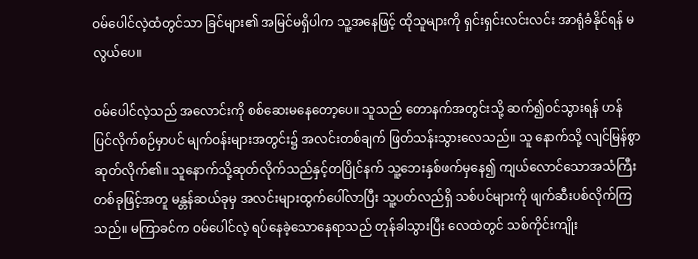ဝမ်‌ပေါင်လဲ့ထံတွင်သာ ခြင်များ၏ အမြင်မရှိပါက သူ့အနေဖြင့် ထိုသူများကို ရှင်းရှင်းလင်းလင်း အာရုံခံနိုင်ရန် မလွယ်ပေ။

ဝမ်‌ပေါင်လဲ့သည် အလောင်းကို စစ်ဆေးမနေတော့ပေ။ သူသည် တောနက်အတွင်းသို့ ဆက်၍ဝင်သွားရန် ဟန်ပြင်လိုက်စဉ်မှာပင် မျက်ဝန်းများအတွင်း၌ အလင်းတစ်ချက် ဖြတ်သန်းသွားလေသည်။ သူ နောက်သို့ လျင်မြန်စွာဆုတ်လိုက်၏။ သူနောက်သို့ဆုတ်လိုက်သည်နှင့်တပြိုင်နက် သူ့ဘေးနှစ်ဖက်မှနေ၍ ကျယ်‌လောင်သောအသံကြီးတစ်ခုဖြင့်အတူ မန္တန်ဆယ်ခုမှ အလင်းများထွက်ပေါ်လာပြီး သူ့ပတ်လည်ရှိ သစ်ပင်များကို ဖျက်ဆီးပစ်လိုက်ကြသည်။ မကြာခင်က ဝမ်‌ပေါင်လဲ့ ရပ်နေခဲ့သောနေရာသည် တုန်ခါသွားပြီး လေထဲတွင် သစ်ကိုင်းကျိုး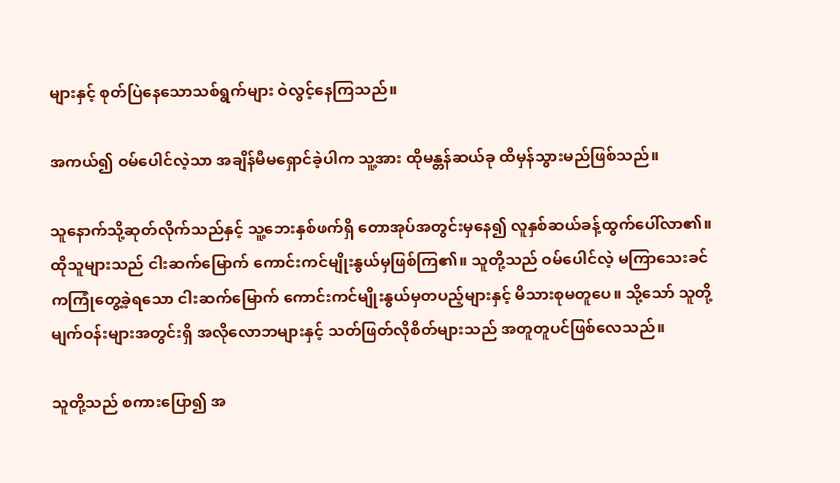များနှင့် စုတ်ပြဲနေသောသစ်ရွက်များ ဝဲလွင့်နေကြသည်။

အကယ်၍ ဝမ်ပေါင်လဲ့သာ အချိန်မီမရှောင်ခဲ့ပါက သူ့အား ထိုမန္တန်ဆယ်ခု ထိမှန်သွားမည်ဖြစ်သည်။

သူနောက်သို့ဆုတ်လိုက်သည်နှင့် သူ့ဘေးနှစ်ဖက်ရှိ တောအုပ်အတွင်းမှနေ၍ လူနှစ်ဆယ်ခန့်ထွက်ပေါ်လာ၏။ ထိုသူများသည် ငါးဆက်မြောက် ကောင်းကင်မျိုးနွယ်မှဖြစ်ကြ၏။ သူတို့သည် ဝမ်ပေါင်လဲ့ မကြာသေးခင်ကကြုံတွေ့ခဲ့ရသော ငါးဆက်မြောက် ကောင်းကင်မျိုးနွယ်မှတပည့်များနှင့် မိသားစုမတူပေ။ သို့သော် သူတို့မျက်ဝန်းများအတွင်းရှိ အလိုလောဘများနှင့် သတ်ဖြတ်လိုစိတ်များသည် အတူတူပင်ဖြစ်လေသည်။

သူတို့သည် စကားပြော၍ အ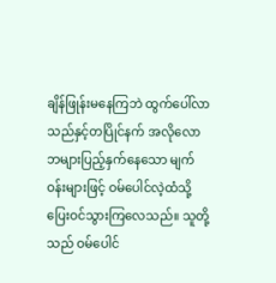ချိန်ဖြုန်းမနေကြဘဲ ထွက်ပေါ်လာသည်နှင့်တပြိုင်နက် အလိုလောဘများပြည့်နှက်နေသော မျက်ဝန်းများဖြင့် ဝမ်ပေါင်လဲ့ထံသို့ ပြေးဝင်သွားကြလေသည်။ သူတို့သည် ဝမ်ပေါင်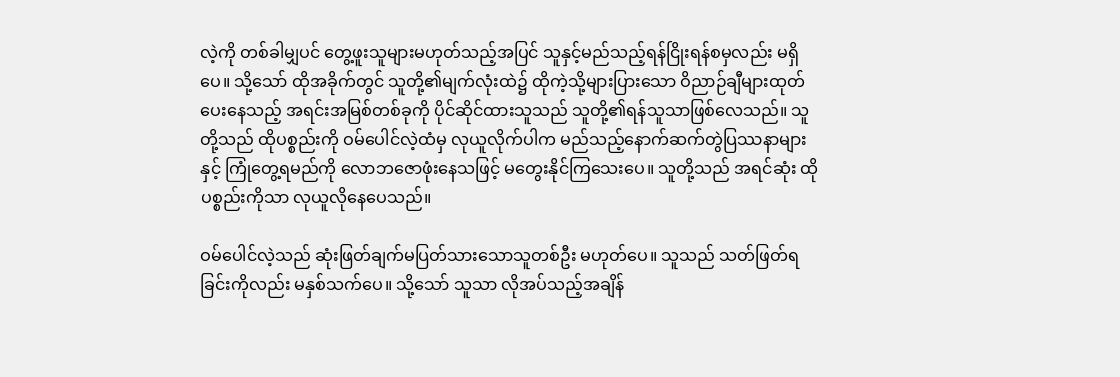လဲ့ကို တစ်ခါမျှပင် တွေ့ဖူးသူများမဟုတ်သည့်အပြင် သူနှင့်မည်သည့်ရန်ငြိုးရန်စမှလည်း မရှိပေ။ သို့သော် ထိုအခိုက်တွင် သူတို့၏မျက်လုံးထဲ၌ ထိုကဲ့သို့များပြားသော ဝိညာဉ်ချီများထုတ်ပေးနေသည့် အရင်းအမြစ်တစ်ခုကို ပိုင်ဆိုင်ထားသူသည် သူတို့၏ရန်သူသာဖြစ်လေသည်။ သူတို့သည် ထိုပစ္စည်းကို ဝမ်‌ပေါင်လဲ့ထံမှ လုယူလိုက်ပါက မည်သည့်နောက်ဆက်တွဲပြဿနာများနှင့် ကြုံတွေ့ရမည်ကို လောဘဇောဖုံးနေသဖြင့် မတွေးနိုင်ကြသေးပေ။ သူတို့သည် အရင်ဆုံး ထိုပစ္စည်းကိုသာ လုယူလိုနေပေသည်။

ဝမ်ပေါင်လဲ့သည် ဆုံးဖြတ်ချက်မပြတ်သားသောသူတစ်ဦး မဟုတ်ပေ။ သူသည် သတ်ဖြတ်ရခြင်းကိုလည်း မနှစ်သက်ပေ။ သို့သော် သူသာ လိုအပ်သည့်အချိန်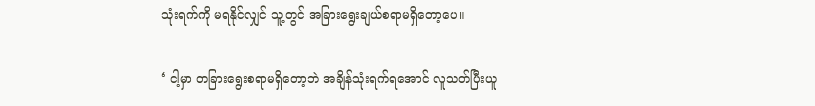သုံးရက်ကို မရနိုင်လျှင် သူ့တွင် အခြားရွေးချယ်စရာမရှိတော့ပေ။

‘ ငါ့မှာ တခြားရွေးစရာမရှိ‌တော့ဘဲ အချိန်သုံးရက်ရအောင် လူသတ်ပြီးယူ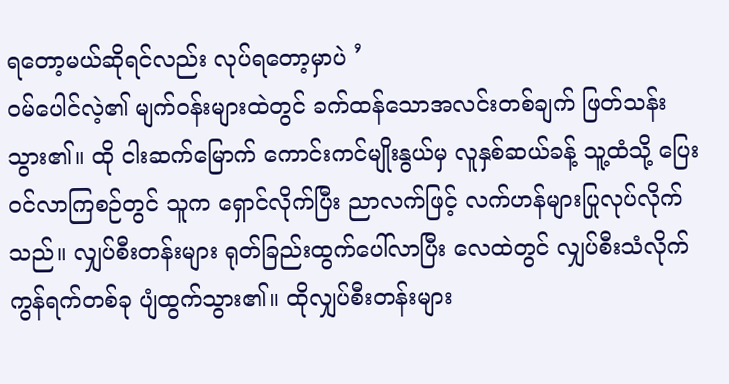ရတော့မယ်ဆိုရင်လည်း လုပ်ရတော့မှာပဲ ’
ဝမ်ပေါင်လဲ့၏ မျက်ဝန်းများထဲတွင် ခက်ထန်သောအလင်းတစ်ချက် ဖြတ်သန်းသွား၏။ ထို ငါးဆက်မြောက် ကောင်းကင်မျိုးနွယ်မှ လူနှစ်ဆယ်ခန့် သူ့ထံသို့ ပြေးဝင်လာကြစဉ်တွင် သူက ရှောင်လိုက်ပြီး ညာလက်ဖြင့် လက်ဟန်များပြုလုပ်လိုက်သည်။ လျှပ်စီးတန်းများ ရုတ်ခြည်းထွက်ပေါ်လာပြီး လေထဲတွင် လျှပ်စီးသံလိုက်ကွန်ရက်တစ်ခု ပျံထွက်သွား၏။ ထိုလျှပ်စီးတန်းများ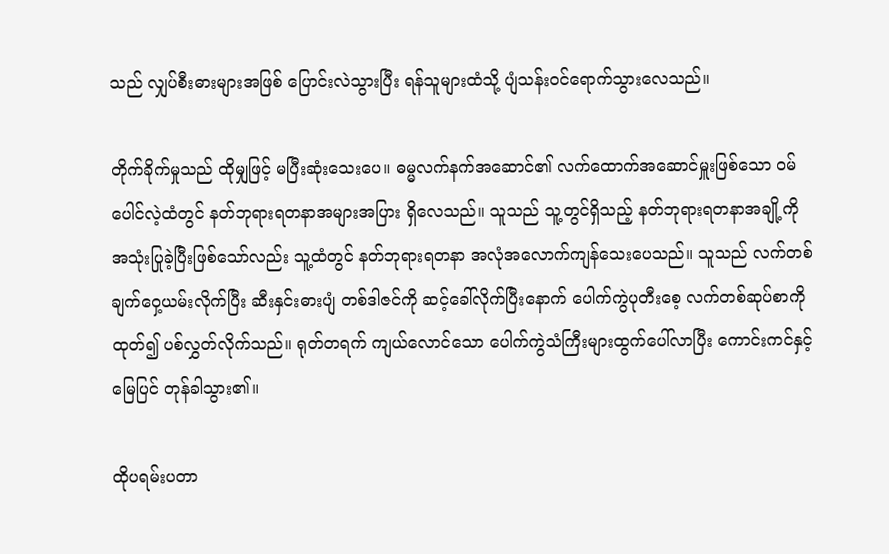သည် လျှပ်စီးဓားများအဖြစ် ပြောင်းလဲသွားပြီး ရန်သူများထံသို့ ပျံသန်းဝင်ရောက်သွားလေသည်။

တိုက်ခိုက်မှုသည် ထိုမျှဖြင့် မပြီးဆုံးသေးပေ။ ဓမ္မလက်နက်အဆောင်၏ လက်ထောက်အဆောင်မှူးဖြစ်သော ဝမ်ပေါင်လဲ့ထံတွင် နတ်ဘုရားရတနာအများအပြား ရှိလေသည်။ သူသည် သူ့တွင်ရှိသည့် နတ်ဘုရားရတနာအချို့ကို အသုံးပြုခဲ့ပြီးဖြစ်သော်လည်း သူ့ထံတွင် နတ်ဘုရားရတနာ အလုံအလောက်ကျန်သေးပေသည်။ သူသည် လက်တစ်ချက်ဝှေ့ယမ်းလိုက်ပြီး ဆီးနှင်းဓားပျံ တစ်ဒါဇင်ကို ဆင့်ခေါ်လိုက်ပြီးနောက် ပေါက်ကွဲပုတီးစေ့ လက်တစ်ဆုပ်စာကိုထုတ်၍ ပစ်လွှတ်လိုက်သည်။ ရုတ်တရက် ကျယ်လောင်သော ပေါက်ကွဲသံကြီးများထွက်ပေါ်လာပြီး ကောင်းကင်နှင့် မြေပြင် တုန်ခါသွား၏။

ထိုပရမ်းပတာ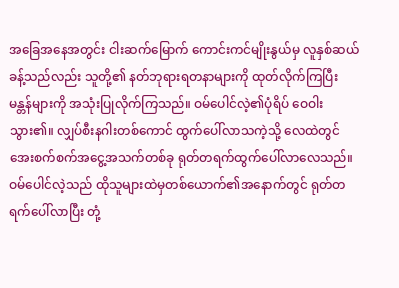အခြေအနေအတွင်း ငါးဆက်မြောက် ကောင်းကင်မျိုးနွယ်မှ လူနှစ်ဆယ်ခန့်သည်လည်း သူတို့၏ နတ်ဘုရားရတနာများကို ထုတ်လိုက်ကြပြီး မန္တန်များကို အသုံးပြုလိုက်ကြသည်။ ဝမ်‌ပေါင်လဲ့၏ပုံရိပ် ဝေဝါးသွား၏။ လျှပ်စီးနဂါးတစ်ကောင် ထွက်ပေါ်လာသကဲ့သို့ လေထဲတွင် အေးစက်စက်အငွေ့အသက်တစ်ခု ရုတ်တရက်ထွက်‌ပေါ်လာလေသည်။ ဝမ်‌‌ပေါင်လဲ့သည် ထိုသူများထဲမှတစ်ယောက်၏အနောက်တွင် ရုတ်တရက်ပေါ်လာပြီး တုံ့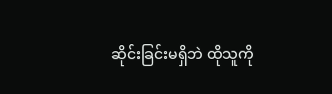ဆိုင်းခြင်းမရှိဘဲ ထိုသူကို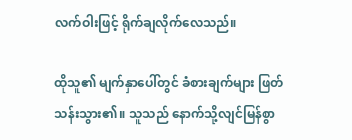လက်ဝါးဖြင့် ရိုက်ချလိုက်လေသည်။

ထိုသူ၏ မျက်နှာပေါ်တွင် ခံစားချက်များ ဖြတ်သန်းသွား၏။ သူသည် နောက်သို့လျင်မြန်စွာ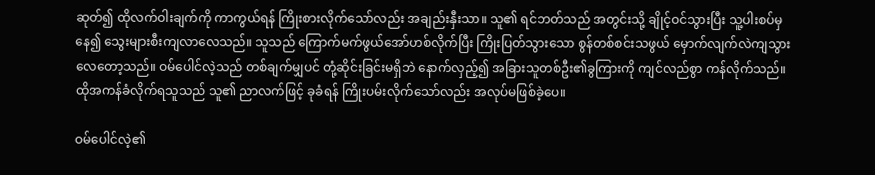ဆုတ်၍ ထိုလက်ဝါးချက်ကို ကာကွယ်ရန် ကြိုးစားလိုက်သော်လည်း အချည်းနှီးသာ။ သူ၏ ရင်ဘတ်သည် အတွင်းသို့ ချိုင့်ဝင်သွားပြီး သူ့ပါးစပ်မှနေ၍ သွေးများစီးကျလာလေသည်။ သူသည် ကြောက်မက်ဖွယ်အော်ဟစ်လိုက်ပြီး ကြိုးပြတ်သွားသော စွန်တစ်စင်းသဖွယ် မှောက်လျက်လဲကျသွားလေတော့သည်။ ဝမ်ပေါင်လဲ့သည် တစ်ချက်မျှပင် တုံ့ဆိုင်းခြင်းမရှိဘဲ နောက်လှည့်၍ အခြားသူတစ်ဦး၏ခွကြားကို ကျင်လည်စွာ ကန်လိုက်သည်။ ထိုအကန်ခံလိုက်ရသူသည် သူ၏ ညာလက်ဖြင့် ခုခံရန် ကြိုးပမ်းလိုက်သော်လည်း အလုပ်မဖြစ်ခဲ့ပေ။

ဝမ်‌ပေါင်လဲ့၏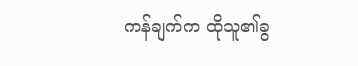ကန်ချက်က ထိုသူ၏ခွ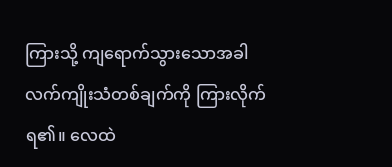ကြားသို့ ကျရောက်သွားသောအခါ လက်ကျိုးသံတစ်ချက်ကို ကြားလိုက်ရ၏။ လေထဲ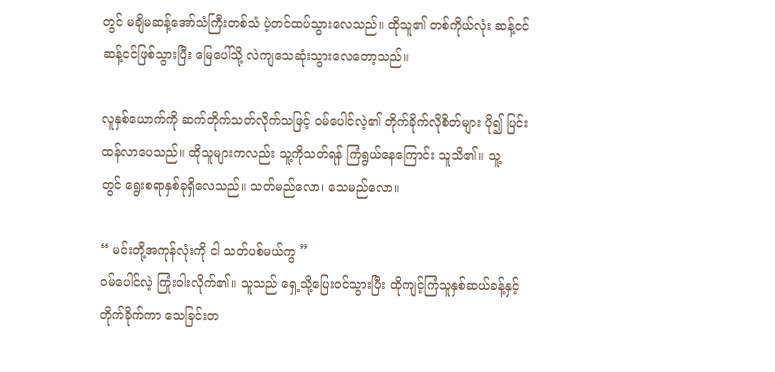တွင် မချိမဆန့်အော်သံကြီးတစ်သံ ပဲ့တင်ထပ်သွားလေသည်။ ထိုသူ၏ တစ်ကိုယ်လုံး ဆန့်ငင်ဆန့်ငင်ဖြစ်သွားပြီး မြေပေါ်သို့ လဲကျသေဆုံးသွားလေတော့သည်။

လူနှစ်ယောက်ကို ဆက်တိုက်သတ်လိုက်သဖြင့် ဝမ်‌ပေါင်လဲ့၏ တိုက်ခိုက်လိုစိတ်များ ပို၍ ပြင်းထန်လာပေသည်။ ထိုသူများကလည်း သူ့ကိုသတ်ရန် ကြံရွယ်နေကြောင်း သူသိ၏။ သူ့တွင် ‌ရွေးစရာနှစ်ခုရှိလေသည်။ သတ်မည်လော၊ သေမည်လော။

“ မင်းတို့အကုန်လုံးကို ငါ သတ်ပစ်မယ်ကွ ”
ဝမ်ပေါင်လဲ့ ကြုံးဝါးလိုက်၏။ သူသည် ရှေ့သို့ပြေးဝင်သွားပြီး ထိုကျင့်ကြံသူနှစ်ဆယ်ခန့်နှင့် တိုက်ခိုက်ကာ သေခြင်းတ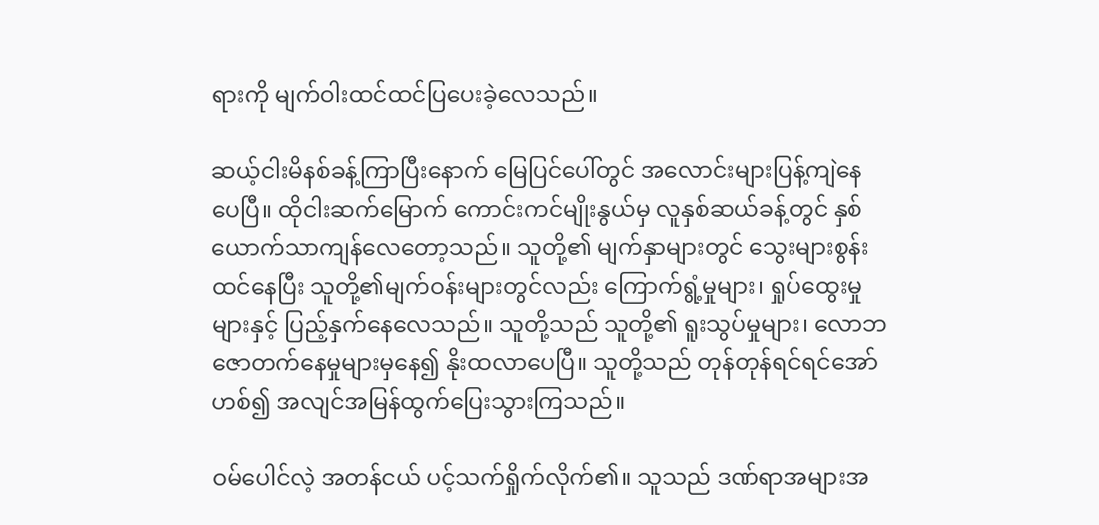ရားကို မျက်ဝါးထင်ထင်ပြပေးခဲ့လေသည်။

ဆယ့်ငါးမိနစ်ခန့်ကြာပြီးနောက် မြေပြင်ပေါ်တွင် အလောင်းများပြန့်ကျဲနေပေပြီ။ ထိုငါးဆက်မြောက် ကောင်းကင်မျိုးနွယ်မှ လူနှစ်ဆယ်ခန့်တွင် နှစ်ယောက်သာကျန်လေတော့သည်။ သူတို့၏ မျက်နှာများတွင် သွေးများစွန်းထင်နေပြီး သူတို့၏မျက်ဝန်းများတွင်လည်း ကြောက်ရွံ့မှုများ၊ ရှုပ်ထွေးမှုများနှင့် ပြည့်နှက်နေလေသည်။ သူတို့သည် သူတို့၏ ရူးသွပ်မှုများ၊ လောဘဇောတက်နေမှုများမှနေ၍ နိုးထလာပေပြီ။ သူတို့သည် တုန်တုန်ရင်ရင်အော်ဟစ်၍ အလျင်အမြန်ထွက်ပြေးသွားကြသည်။

ဝမ်‌ပေါင်လဲ့ အတန်ငယ် ပင့်သက်ရှိုက်လိုက်၏။ သူသည် ဒဏ်ရာအများအ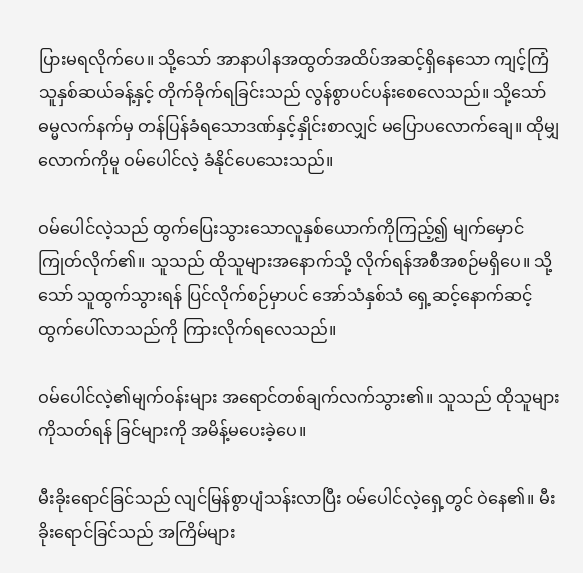ပြားမရလိုက်ပေ။ သို့သော် အာနာပါနအထွတ်အထိပ်အဆင့်ရှိနေသော ကျင့်ကြံသူနှစ်ဆယ်ခန့်နှင့် တိုက်ခိုက်ရခြင်းသည် လွန်စွာပင်ပန်းစေလေသည်။ သို့သော် ဓမ္မလက်နက်မှ တန်ပြန်ခံရသောဒဏ်နှင့်နှိုင်းစာလျှင် မပြောပလောက်ချေ။ ထိုမျှလောက်ကိုမူ ဝမ်ပေါင်လဲ့ ခံနိုင်ပေသေးသည်။

ဝမ်ပေါင်လဲ့သည် ထွက်ပြေးသွားသောလူနှစ်ယောက်ကိုကြည့်၍ မျက်မှောင်ကြုတ်လိုက်၏။ သူသည် ထိုသူများအနောက်သို့ လိုက်ရန်အစီအစဉ်မရှိပေ။ သို့သော် သူထွက်သွားရန် ပြင်လိုက်စဉ်မှာပင် အော်သံနှစ်သံ ရှေ့ဆင့်နောက်ဆင့် ထွက်ပေါ်လာသည်ကို ကြားလိုက်ရလေသည်။

ဝမ်ပေါင်လဲ့၏မျက်ဝန်းများ အရောင်တစ်ချက်လက်သွား၏။ သူသည် ထိုသူများကိုသတ်ရန် ခြင်များကို အမိန့်မပေးခဲ့ပေ။

မီးခိုးရောင်ခြင်သည် လျင်မြန်စွာပျံသန်းလာပြီး ဝမ်ပေါင်လဲ့ရှေ့တွင် ဝဲနေ၏။ မီးခိုးရောင်ခြင်သည် အကြိမ်များ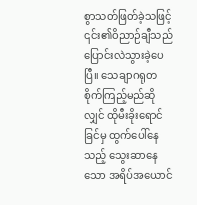စွာသတ်ဖြတ်ခဲ့သဖြင့် ၎င်း၏ဝိညာဉ်ချီသည် ပြောင်းလဲသွားခဲ့ပေပြီ။ သေချာဂရုတစိုက်ကြည့်မည်ဆိုလျှင် ထိုမီးခိုးရောင်ခြင်မှ ထွက်ပေါ်နေသည့် သွေးဆာနေသော အရိပ်အယောင်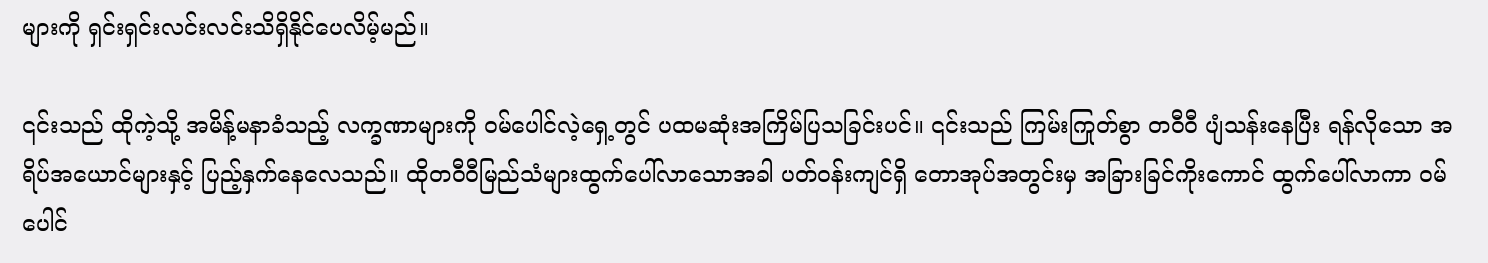များကို ရှင်းရှင်းလင်းလင်းသိရှိနိုင်ပေလိမ့်မည်။

၎င်းသည် ထိုကဲ့သို့ အမိန့်မနာခံသည့် လက္ခဏာများကို ဝမ်ပေါင်လဲ့ရှေ့တွင် ပထမဆုံးအကြိမ်ပြသခြင်းပင်။ ၎င်းသည် ကြမ်းကြုတ်စွာ တဝီဝီ ပျံသန်းနေပြီး ရန်လိုသော အရိပ်အယောင်များနှင့် ပြည့်နှက်နေလေသည်။ ထိုတဝီဝီမြည်သံများထွက်ပေါ်လာသောအခါ ပတ်ဝန်းကျင်ရှိ တောအုပ်အတွင်းမှ အခြားခြင်ကိုးကောင် ထွက်ပေါ်လာကာ ဝမ်ပေါင်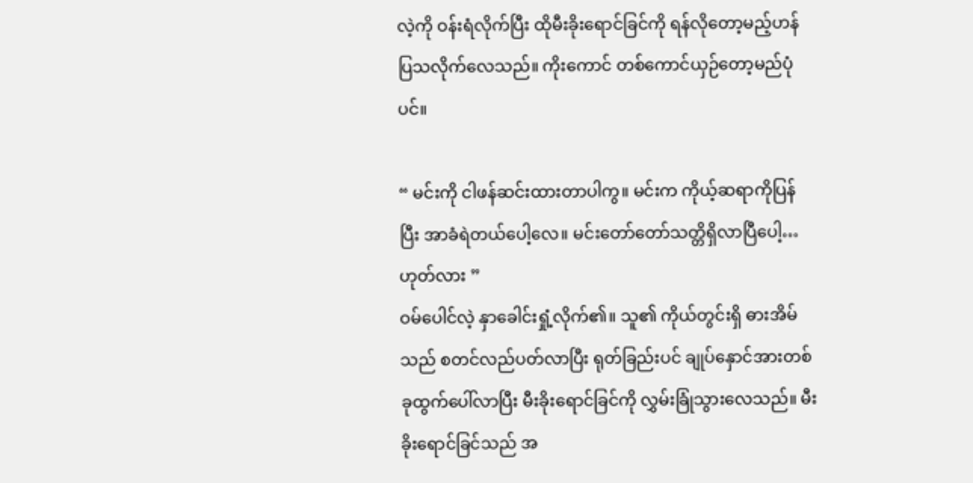လဲ့ကို ဝန်းရံလိုက်ပြီး ထိုမီးခိုးရောင်ခြင်ကို ရန်လိုတော့မည့်ဟန် ပြသလိုက်လေသည်။ ကိုးကောင် တစ်ကောင်ယှဉ်တော့မည်ပုံပင်။

“ မင်းကို ငါဖန်ဆင်းထားတာပါကွ။ မင်းက ကိုယ့်ဆရာကိုပြန်ပြီး အာခံရဲတယ်‌ပေါ့လေ။ မင်းတော်‌တော်သတ္တိရှိလာပြီပေါ့… ဟုတ်လား ”
ဝမ်ပေါင်လဲ့ နှာခေါင်းရှုံ့လိုက်၏။ သူ၏ ကိုယ်တွင်းရှိ ဓားအိမ်သည် စတင်လည်ပတ်လာပြီး ရုတ်ခြည်းပင် ချုပ်နှောင်အားတစ်ခုထွက်ပေါ်လာပြီး မီးခိုးရောင်ခြင်ကို လွှမ်းခြုံသွားလေသည်။ မီးခိုးရောင်ခြင်သည် အ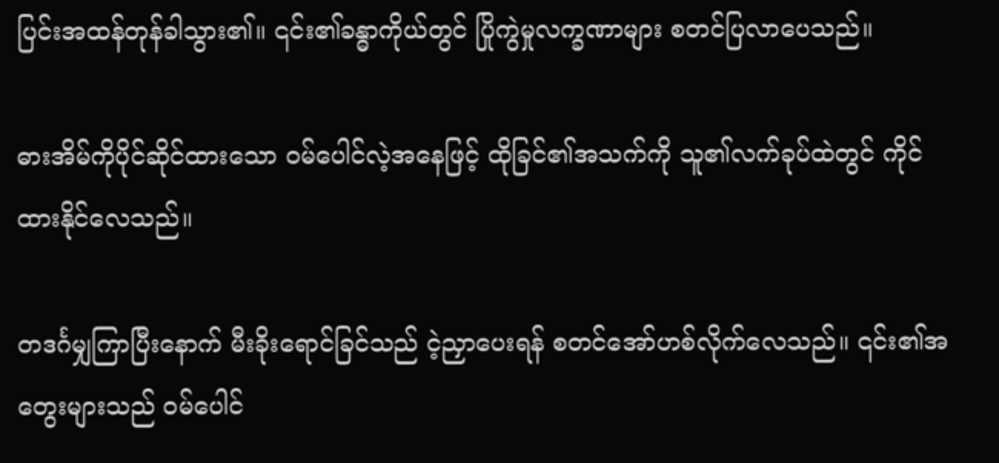ပြင်းအထန်တုန်ခါသွား၏။ ၎င်း၏ခန္ဓာကိုယ်တွင် ပြိုကွဲမှုလက္ခဏာများ စတင်ပြလာပေသည်။

ဓားအိမ်ကိုပိုင်ဆိုင်ထားသော ဝမ်ပေါင်လဲ့အနေဖြင့် ထိုခြင်၏အသက်ကို သူ၏လက်ခုပ်ထဲတွင် ကိုင်ထားနိုင်လေသည်။

တဒင်္ဂမျှကြာပြီးနောက် မီးခိုးရောင်ခြင်သည် ငဲ့ညှာပေးရန် စတင်အော်ဟစ်လိုက်လေသည်။ ၎င်း၏အတွေးများသည် ဝမ်ပေါင်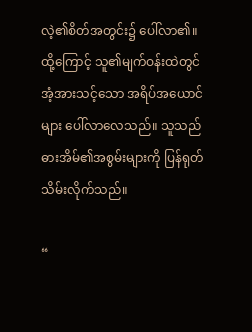လဲ့၏စိတ်အတွင်း၌ ပေါ်လာ၏။ ထို့ကြောင့် သူ၏မျက်ဝန်းထဲတွင် အံ့အားသင့်သော အရိပ်အယောင်များ ပေါ်လာလေသည်။ သူသည် ဓားအိမ်၏အစွမ်းများကို ပြန်ရုတ်သိမ်းလိုက်သည်။

“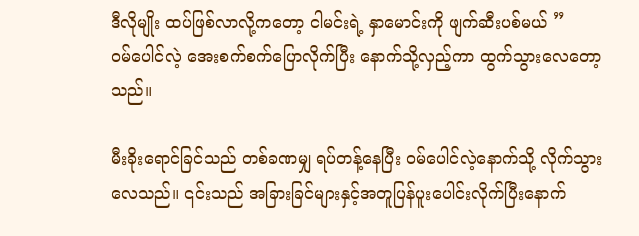ဒီလိုမျိုး ထပ်ဖြစ်လာလို့ကတော့ ငါမင်းရဲ့ နှာမောင်းကို ဖျက်ဆီးပစ်မယ် ”
ဝမ်ပေါင်လဲ့ အေးစက်စက်ပြောလိုက်ပြီး နောက်သို့လှည့်ကာ ထွက်သွားလေတော့သည်။

မီးခိုးရောင်ခြင်သည် တစ်ခဏမျှ ရပ်တန့်နေပြီး ဝမ်ပေါင်လဲ့နောက်သို့ လိုက်သွားလေသည်။ ၎င်းသည် အခြားခြင်များနှင့်အတူပြန်ပူးပေါင်းလိုက်ပြီးနောက်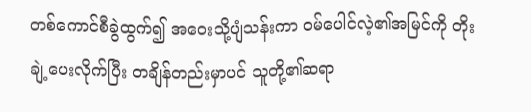တစ်ကောင်စီခွဲထွက်၍ အဝေးသို့ပျံသန်းကာ ဝမ်ပေါင်လဲ့၏အမြင်ကို တိုးချဲ့ပေးလိုက်ပြီး တချိန်တည်းမှာပင် သူတို့၏ဆရာ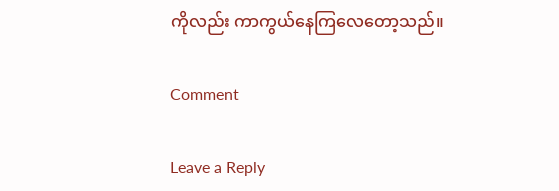ကိုလည်း ကာကွယ်နေကြလေတော့သည်။

Comment

Leave a Reply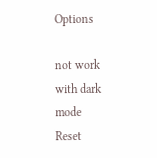Options

not work with dark mode
Reset